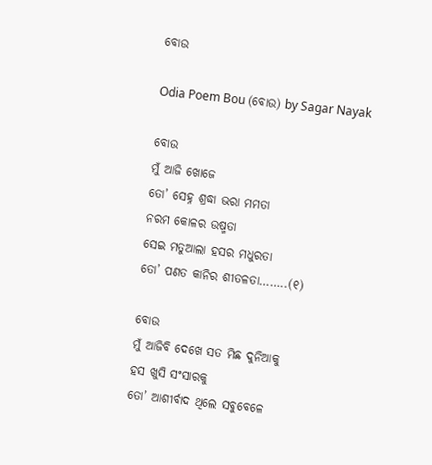ବୋଉ

Odia Poem Bou (ବୋଉ) by Sagar Nayak

ବୋଉ
ମୁଁ ଆଜି ଖୋଜେ
ତୋ’ ସେହ୍ନ ଶ୍ରଦ୍ଧା ଭରା ମମତା
ନରମ କୋଳର ଉଷ୍ମତା
ସେଇ ମତୁଆଲା ହସର ମଧୁରତା
ତୋ’ ପଣତ କାନିର ଶୀତଳତା……..(୧)

ବୋଉ
ମୁଁ ଆଜିବି ଦେଖେ ସତ ମିଛ ଦୁନିଆକୁ
ହସ ଖୁସି ସଂସାରକୁ
ତୋ’ ଆଶୀର୍ବାଦ ଥିଲେ ସବୁବେଳେ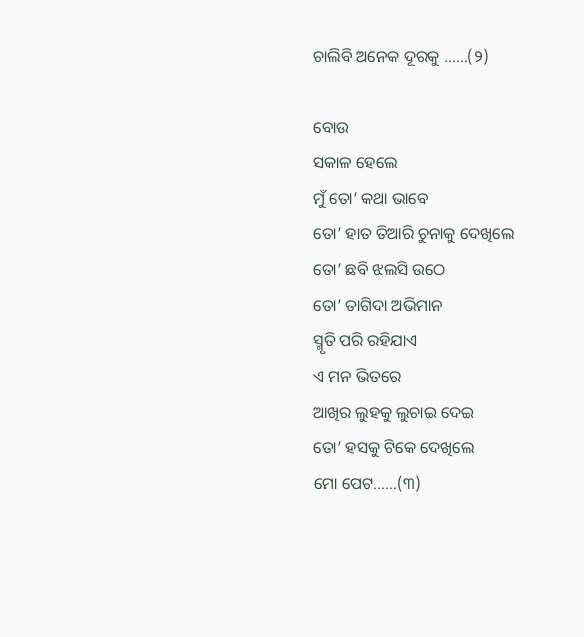ଚାଲିବି ଅନେକ ଦୂରକୁ ……(୨)

ବୋଉ
ସକାଳ ହେଲେ
ମୁଁ ତୋ’ କଥା ଭାବେ
ତୋ’ ହାତ ତିଆରି ଚୁନାକୁ ଦେଖିଲେ
ତୋ’ ଛବି ଝଲସି ଉଠେ
ତୋ’ ତାଗିଦା ଅଭିମାନ
ସ୍ମୃତି ପରି ରହିଯାଏ
ଏ ମନ ଭିତରେ
ଆଖିର ଲୁହକୁ ଲୁଚାଇ ଦେଇ
ତୋ’ ହସକୁ ଟିକେ ଦେଖିଲେ
ମୋ ପେଟ……(୩)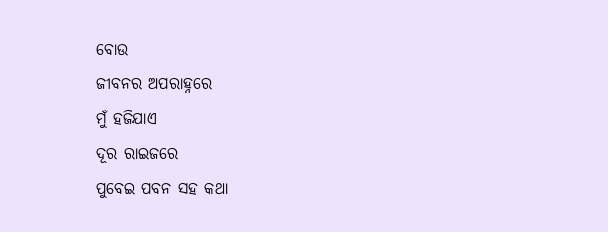ବୋଉ
ଜୀବନର ଅପରାହ୍ନରେ
ମୁଁ ହଜିଯାଏ
ଦୂର ରାଇଜରେ
ପୁବେଇ ପବନ ସହ କଥା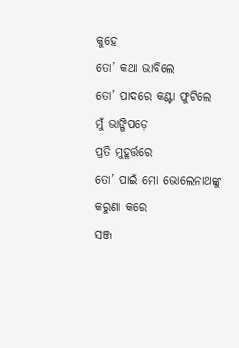କୁହେ
ତୋ’ କଥା ଭାବିଲେ
ତୋ’ ପାଦରେ କଣ୍ଟା ଫୁଟିଲେ
ମୁଁ ଭାଙ୍ଗିପଡ଼େ
ପ୍ରତି ମୁହୂର୍ତ୍ତରେ
ତୋ’ ପାଇଁ ମୋ ଭୋଲେନାଥଙ୍କୁ
କରୁଣା କରେ
ସଞ୍ଜ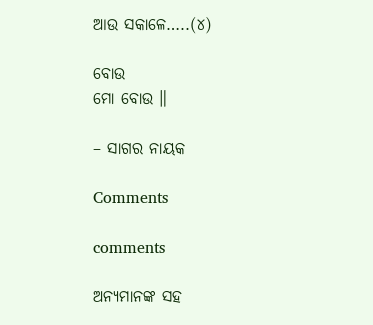ଆଉ ସକାଳେ…..(୪)

ବୋଉ
ମୋ ବୋଉ ॥

– ସାଗର ନାୟକ

Comments

comments

ଅନ୍ୟମାନଙ୍କ ସହ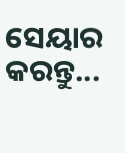ସେୟାର କରନ୍ତୁ...